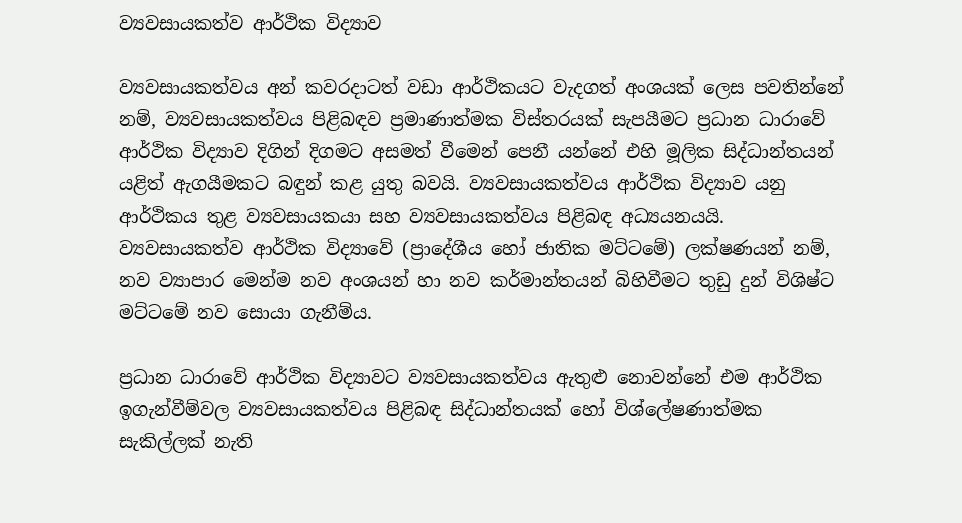ව්‍යවසායකත්ව ආර්ථික විද්‍යාව

ව්‍යවසායකත්වය අන් කවරදාටත් වඩා ආර්ථිකයට වැදගත් අංශයක් ලෙස පවතින්නේ නම්, ව්‍යවසායකත්වය පිළිබඳව ප්‍රමාණාත්මක විස්තරයක් සැපයීමට ප්‍රධාන ධාරාවේ ආර්ථික විද්‍යාව දිගින් දිගමට අසමත් වීමෙන් පෙනී යන්නේ එහි මූලික සිද්ධාන්තයන් යළිත් ඇගයීමකට බඳුන් කළ යුතු බවයි. ව්‍යවසායකත්වය ආර්ථික විද්‍යාව යනු ආර්ථිකය තුළ ව්‍යවසායකයා සහ ව්‍යවසායකත්වය පිළිබඳ අධ්‍යයනයයි. ව්‍යවසායකත්ව ආර්ථික විද්‍යාවේ (ප්‍රාදේශීය හෝ ජාතික මට්ටමේ) ලක්ෂණයන් නම්, නව ව්‍යාපාර මෙන්ම නව අංශයන් හා නව කර්මාන්තයන් බිහිවීමට තුඩු දුන් විශිෂ්ට මට්ටමේ නව සොයා ගැනීම්ය.

ප්‍රධාන ධාරාවේ ආර්ථික විද්‍යාවට ව්‍යවසායකත්වය ඇතුළු නොවන්නේ එම ආර්ථික ඉගැන්වීම්වල ව්‍යවසායකත්වය පිළිබඳ සිද්ධාන්තයක් හෝ විශ්ලේෂණාත්මක සැකිල්ලක් නැති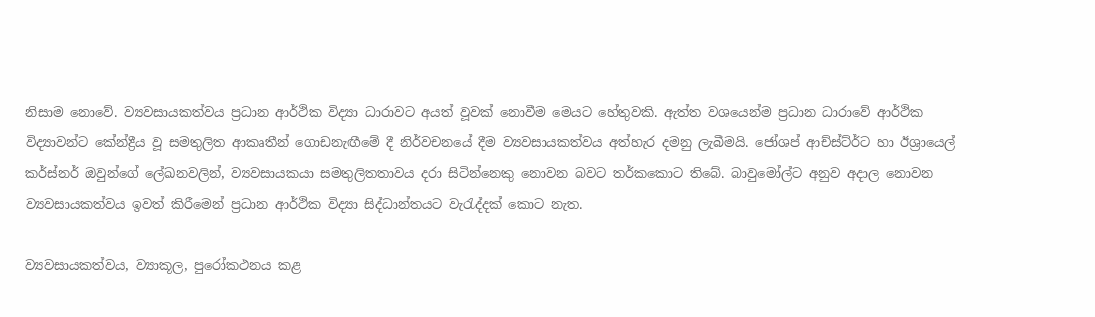නිසාම නොවේ. ව්‍යවසායකත්වය ප්‍රධාන ආර්ථික විද්‍යා ධාරාවට අයත් වූවක් නොවීම මෙයට හේතුවකි. ඇත්ත වශයෙන්ම ප්‍රධාන ධාරාවේ ආර්ථික විද්‍යාවන්ට කේන්ද්‍රීය වූ සමතුලිත ආකෘතීන් ගොඩනැඟීමේ දී නිර්වචනයේ දීම ව්‍යවසායකත්වය අත්හැර දමනු ලැබීමයි. ජෝශප් ආච්ස්ට්ර්ට හා ඊශ්‍රායෙල් කර්ස්නර් ඔවුන්ගේ ලේඛනවලින්, ව්‍යවසායකයා සමතුලිතතාවය දරා සිටින්නෙකු නොවන බවට තර්කකොට තිබේ. බාවුමෝල්ට අනුව අදාල නොවන ව්‍යවසායකත්වය ඉවත් කිරීමෙන් ප්‍රධාන ආර්ථික විද්‍යා සිද්ධාන්තයට වැරැද්දක් කොට නැත.

ව්‍යවසායකත්වය, ව්‍යාකූල, පුරෝකථනය කළ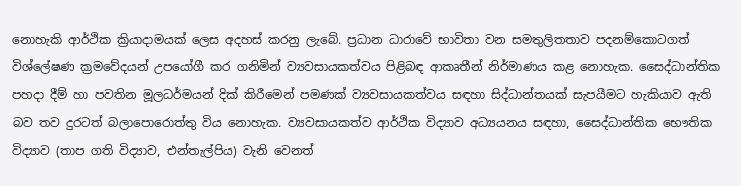නොහැකි ආර්ථික ක්‍රියාදාමයක් ලෙස අදහස් කරනු ලැබේ. ප්‍රධාන ධාරාවේ භාවිතා වන සමතුලිතතාව පදනම්කොටගත් විශ්ලේෂණ ක්‍රමවේදයන් උපයෝගී කර ගනිමින් ව්‍යවසායකත්වය පිළිබඳ ආකෘතීන් නිර්මාණය කළ නොහැක. සෛද්ධාන්තික පහදා දීම් හා පවතින මූලධර්මයන් දික් කිරීමෙන් පමණක් ව්‍යවසායකත්වය සඳහා සිද්ධාන්තයක් සැපයීමට හැකියාව ඇති බව තව දුරටත් බලාපොරොත්තු විය නොහැක. ව්‍යවසායකත්ව ආර්ථික විද්‍යාව අධ්‍යයනය සඳහා, සෛද්ධාන්තික භෞතික විද්‍යාව (තාප ගති විද්‍යාව, එන්තැල්පිය) වැනි වෙනත්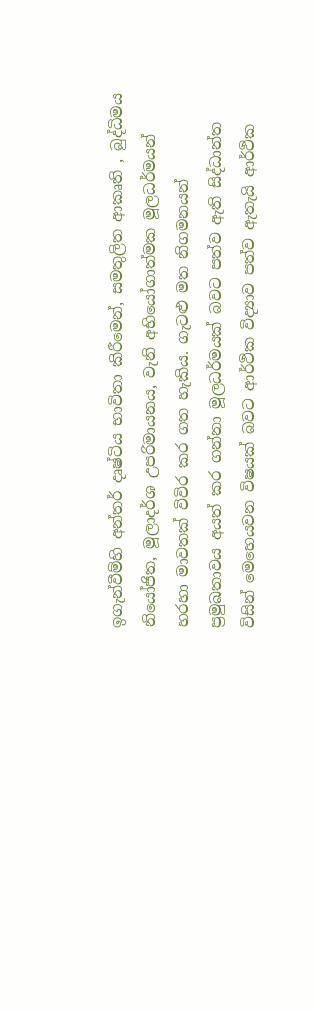ඉගැන්වීම්හි අන්තර් දෘෂ්ටිය භාවිතා කිරීමෙන්, සමතුලිත ආකෘති , බුද්ධිමය නියෝජිත, මූලාදර්ශ උපරිමායනය, වැනි අභියෝගාත්මක මූලධර්මයන් හරහා මාවතක් විවිර කර ගත හැකිය. ගැටළු මත නිගමනයන් ප්‍රමුඛතාවය අයත් කර ගන්නා මූලධර්මයක් බවට පත්ව ඇති සිද්ධාන්ත විසින් මෙහෙයවන විෂයක් බවට ආර්ථික විද්‍යාව පත්ව ඇතැයි ආර්ථික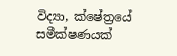විද්‍යා, ක්ෂේත්‍රයේ සමීක්ෂණයක්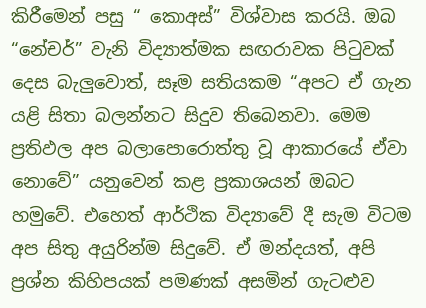කිරීමෙන් පසු “ කොඅස්” විශ්වාස කරයි. ඔබ “නේචර්” වැනි විද්‍යාත්මක සඟරාවක පිටුවක් දෙස බැලුවොත්, සෑම සතියකම “අපට ඒ ගැන යළි සිතා බලන්නට සිදුව තිබෙනවා. මෙම ප්‍රතිඵල අප බලාපොරොත්තු වූ ආකාරයේ ඒවා නොවේ” යනුවෙන් කළ ප්‍රකාශයන් ඔබට හමුවේ. එහෙත් ආර්ථික විද්‍යාවේ දී සැම විටම අප සිතු අයුරින්ම සිදුවේ. ඒ මන්දයත්, අපි ප්‍රශ්න කිහිපයක් පමණක් අසමින් ගැටළුව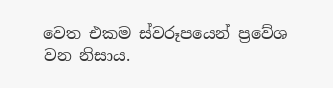වෙත එකම ස්වරූපයෙන් ප්‍රවේශ වන නිසාය.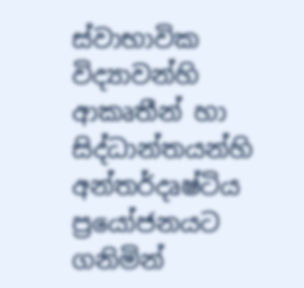ස්වාභාවික විද්‍යාවන්හි ආකෘතීන් හා සිද්ධාන්තයන්හි අන්තර්දෘෂ්ටිය ප්‍රයෝජනයට ගනිමින්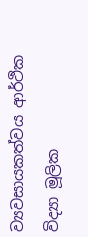ව්‍යවසායකත්වය ආර්ථික විද්‍යා මූලික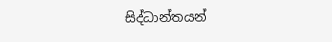සිද්ධාන්තයන්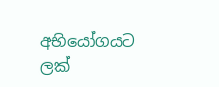අභියෝගයට ලක්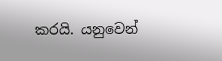කරයි. යනුවෙන්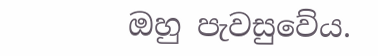ඔහු පැවසුවේය.